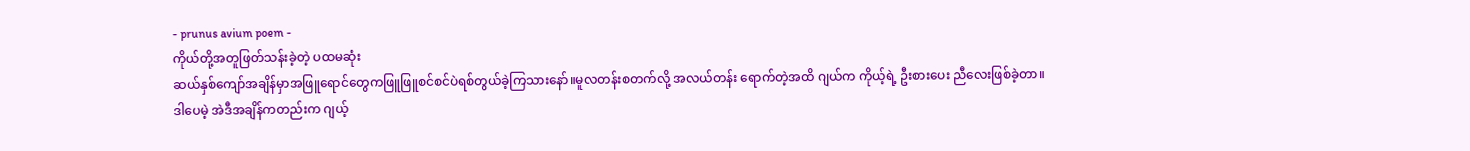- prunus avium poem -
ကိုယ်တို့အတူဖြတ်သန်းခဲ့တဲ့ ပထမဆုံး
ဆယ်နှစ်ကျော်အချိန်မှာအဖြူရောင်တွေကဖြူဖြူစင်စင်ပဲရစ်တွယ်ခဲ့ကြသားနော်။မူလတန်းစတက်လို့ အလယ်တန်း ရောက်တဲ့အထိ ဂျယ်က ကိုယ့်ရဲ့ ဦးစားပေး ညီလေးဖြစ်ခဲ့တာ။
ဒါပေမဲ့ အဲဒီအချိန်ကတည်းက ဂျယ့်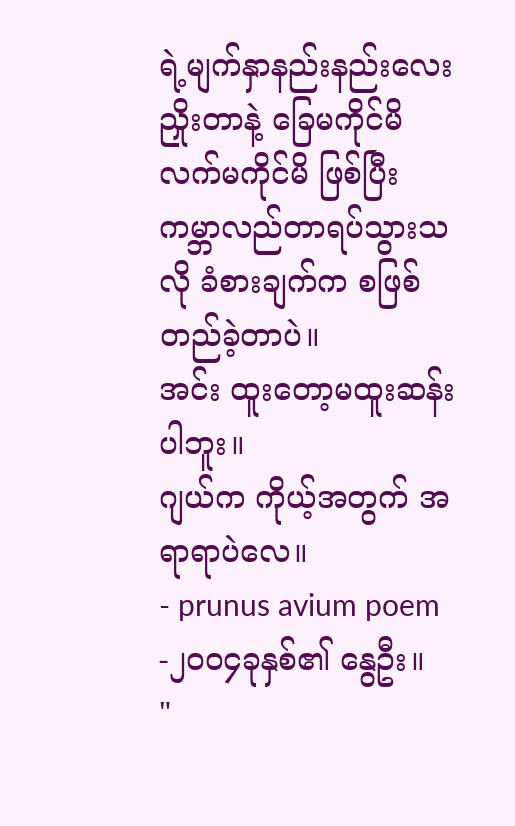ရဲ့မျက်နှာနည်းနည်းလေး ညှိုးတာနဲ့ ခြေမကိုင်မိ လက်မကိုင်မိ ဖြစ်ပြီး ကမ္ဘာလည်တာရပ်သွားသလို ခံစားချက်က စဖြစ်တည်ခဲ့တာပဲ။
အင်း ထူးတော့မထူးဆန်းပါဘူး။
ဂျယ်က ကိုယ့်အတွက် အရာရာပဲလေ။
- prunus avium poem -၂၀၀၄ခုနှစ်၏ နွေဦး။
"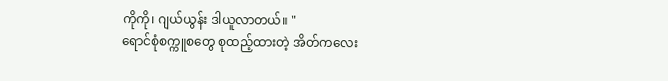ကိုကို၊ ဂျယ်ယွန်း ဒါယူလာတယ်။ "
ရောင်စုံစက္ကူစတွေ စုထည့်ထားတဲ့ အိတ်ကလေး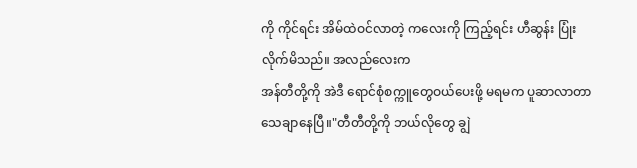ကို ကိုင်ရင်း အိမ်ထဲဝင်လာတဲ့ ကလေးကို ကြည့်ရင်း ဟီဆွန်း ပြုံးလိုက်မိသည်။ အလည်လေးက
အန်တီတို့ကို အဲဒီ ရောင်စုံစက္ကူတွေဝယ်ပေးဖို့ မရမက ပူဆာလာတာ သေချာနေပြီ။"တီတီတို့ကို ဘယ်လိုတွေ ချွဲ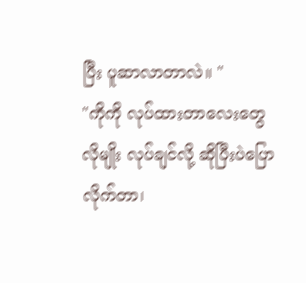ပြီး ပူဆာလာတာလဲ။ "
"ကိုကို လုပ်ထားတာလေးတွေလိုမျိုး လုပ်ချင်လို့ ဆိုပြီးပဲပြောလိုက်တာ၊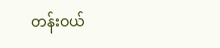တန်းဝယ်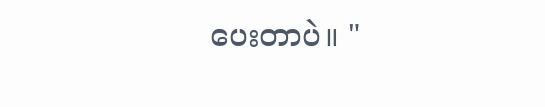ပေးတာပဲ။ "